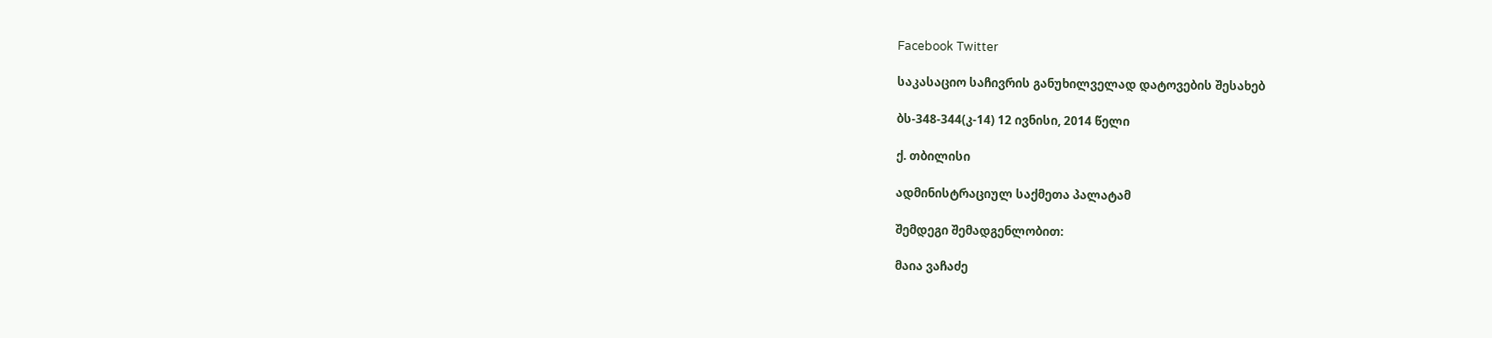Facebook Twitter

საკასაციო საჩივრის განუხილველად დატოვების შესახებ

ბს-348-344(კ-14) 12 ივნისი, 2014 წელი

ქ. თბილისი

ადმინისტრაციულ საქმეთა პალატამ

შემდეგი შემადგენლობით:

მაია ვაჩაძე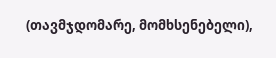(თავმჯდომარე, მომხსენებელი),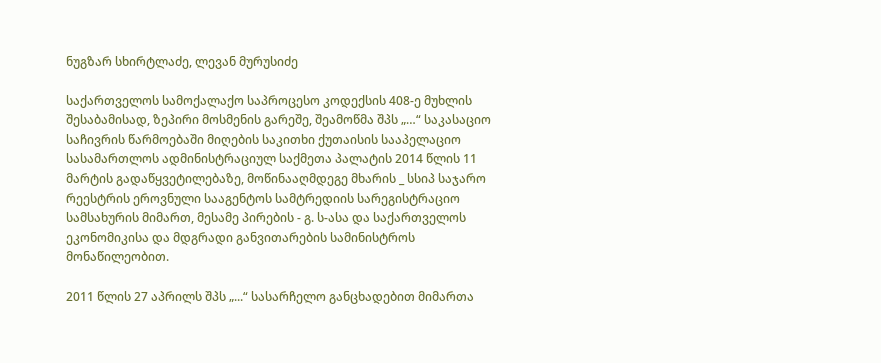ნუგზარ სხირტლაძე, ლევან მურუსიძე

საქართველოს სამოქალაქო საპროცესო კოდექსის 408-ე მუხლის შესაბამისად, ზეპირი მოსმენის გარეშე, შეამოწმა შპს „…“ საკასაციო საჩივრის წარმოებაში მიღების საკითხი ქუთაისის სააპელაციო სასამართლოს ადმინისტრაციულ საქმეთა პალატის 2014 წლის 11 მარტის გადაწყვეტილებაზე, მოწინააღმდეგე მხარის _ სსიპ საჯარო რეესტრის ეროვნული სააგენტოს სამტრედიის სარეგისტრაციო სამსახურის მიმართ, მესამე პირების - გ. ს-ასა და საქართველოს ეკონომიკისა და მდგრადი განვითარების სამინისტროს მონაწილეობით.

2011 წლის 27 აპრილს შპს „...“ სასარჩელო განცხადებით მიმართა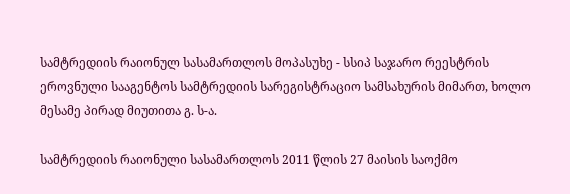სამტრედიის რაიონულ სასამართლოს მოპასუხე - სსიპ საჯარო რეესტრის ეროვნული სააგენტოს სამტრედიის სარეგისტრაციო სამსახურის მიმართ, ხოლო მესამე პირად მიუთითა გ. ს-ა.

სამტრედიის რაიონული სასამართლოს 2011 წლის 27 მაისის საოქმო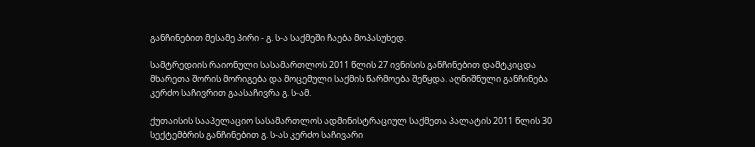განჩინებით მესამე პირი - გ. ს-ა საქმეში ჩაება მოპასუხედ.

სამტრედიის რაიონული სასამართლოს 2011 წლის 27 ივნისის განჩინებით დამტკიცდა მხარეთა შორის მორიგება და მოცემული საქმის წარმოება შეწყდა. აღნიშნული განჩინება კერძო საჩივრით გაასაჩივრა გ. ს-ამ.

ქუთაისის სააპელაციო სასამართლოს ადმინისტრაციულ საქმეთა პალატის 2011 წლის 30 სექტემბრის განჩინებით გ. ს-ას კერძო საჩივარი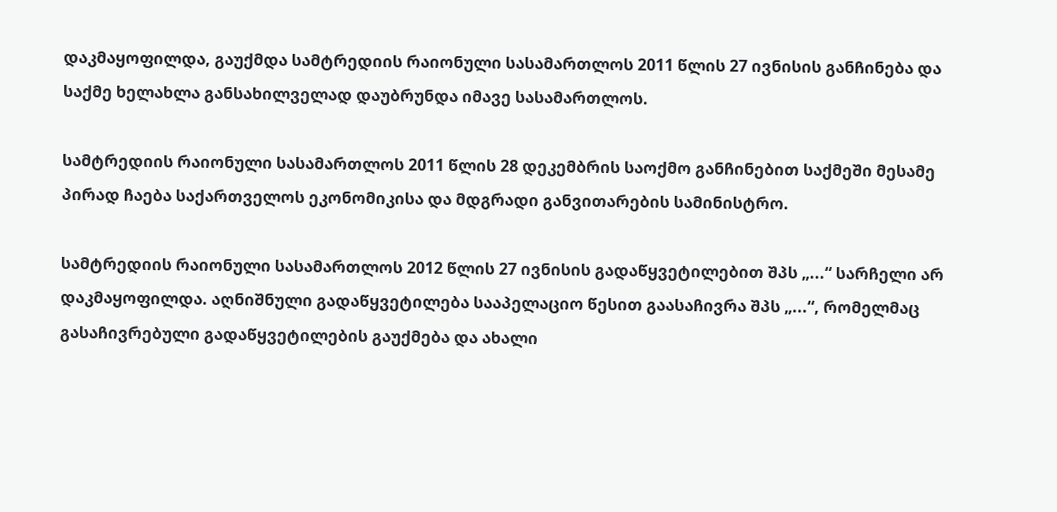დაკმაყოფილდა, გაუქმდა სამტრედიის რაიონული სასამართლოს 2011 წლის 27 ივნისის განჩინება და საქმე ხელახლა განსახილველად დაუბრუნდა იმავე სასამართლოს.

სამტრედიის რაიონული სასამართლოს 2011 წლის 28 დეკემბრის საოქმო განჩინებით საქმეში მესამე პირად ჩაება საქართველოს ეკონომიკისა და მდგრადი განვითარების სამინისტრო.

სამტრედიის რაიონული სასამართლოს 2012 წლის 27 ივნისის გადაწყვეტილებით შპს „...“ სარჩელი არ დაკმაყოფილდა. აღნიშნული გადაწყვეტილება სააპელაციო წესით გაასაჩივრა შპს „...“, რომელმაც გასაჩივრებული გადაწყვეტილების გაუქმება და ახალი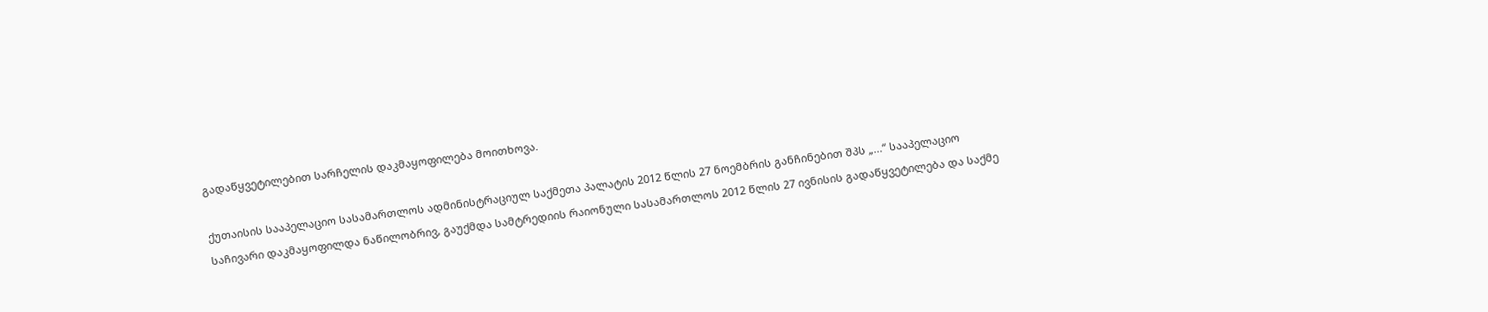გადაწყვეტილებით სარჩელის დაკმაყოფილება მოითხოვა.

ქუთაისის სააპელაციო სასამართლოს ადმინისტრაციულ საქმეთა პალატის 2012 წლის 27 ნოემბრის განჩინებით შპს „...“ სააპელაციო საჩივარი დაკმაყოფილდა ნაწილობრივ, გაუქმდა სამტრედიის რაიონული სასამართლოს 2012 წლის 27 ივნისის გადაწყვეტილება და საქმე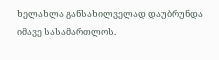ხელახლა განსახილველად დაუბრუნდა იმავე სასამართლოს.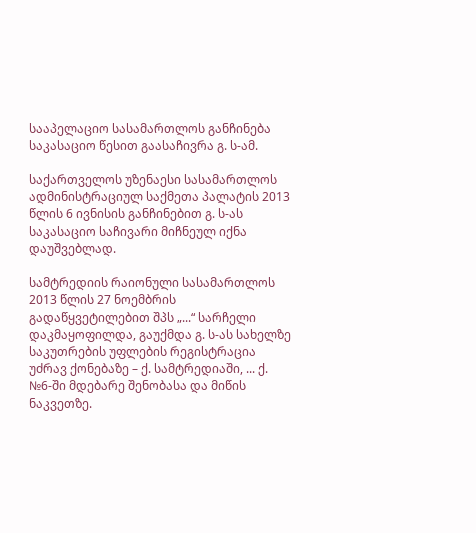სააპელაციო სასამართლოს განჩინება საკასაციო წესით გაასაჩივრა გ. ს-ამ.

საქართველოს უზენაესი სასამართლოს ადმინისტრაციულ საქმეთა პალატის 2013 წლის 6 ივნისის განჩინებით გ. ს-ას საკასაციო საჩივარი მიჩნეულ იქნა დაუშვებლად.

სამტრედიის რაიონული სასამართლოს 2013 წლის 27 ნოემბრის გადაწყვეტილებით შპს „...“ სარჩელი დაკმაყოფილდა, გაუქმდა გ. ს-ას სახელზე საკუთრების უფლების რეგისტრაცია უძრავ ქონებაზე – ქ. სამტრედიაში, ... ქ. №6-ში მდებარე შენობასა და მიწის ნაკვეთზე.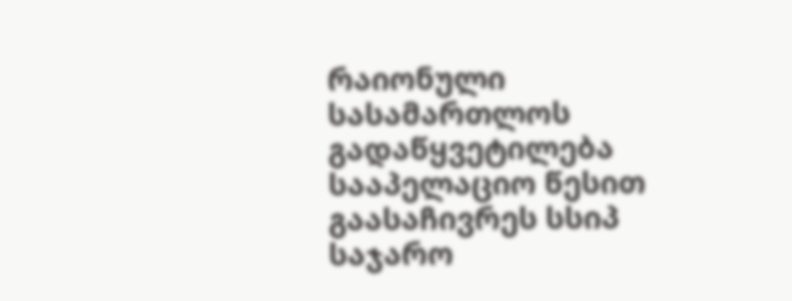რაიონული სასამართლოს გადაწყვეტილება სააპელაციო წესით გაასაჩივრეს სსიპ საჯარო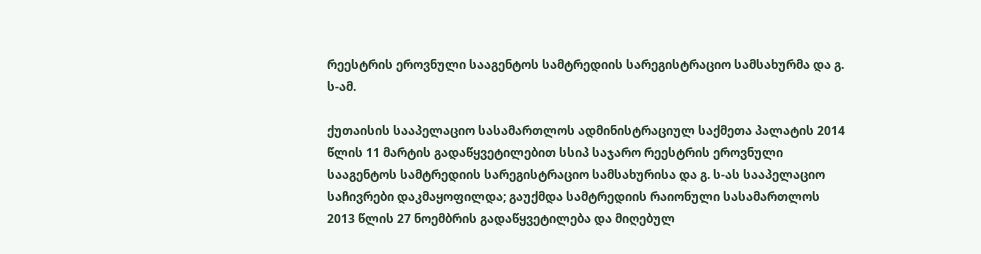რეესტრის ეროვნული სააგენტოს სამტრედიის სარეგისტრაციო სამსახურმა და გ. ს-ამ.

ქუთაისის სააპელაციო სასამართლოს ადმინისტრაციულ საქმეთა პალატის 2014 წლის 11 მარტის გადაწყვეტილებით სსიპ საჯარო რეესტრის ეროვნული სააგენტოს სამტრედიის სარეგისტრაციო სამსახურისა და გ. ს-ას სააპელაციო საჩივრები დაკმაყოფილდა; გაუქმდა სამტრედიის რაიონული სასამართლოს 2013 წლის 27 ნოემბრის გადაწყვეტილება და მიღებულ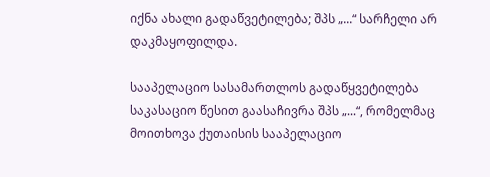იქნა ახალი გადაწვეტილება; შპს „...“ სარჩელი არ დაკმაყოფილდა.

სააპელაციო სასამართლოს გადაწყვეტილება საკასაციო წესით გაასაჩივრა შპს „...“, რომელმაც მოითხოვა ქუთაისის სააპელაციო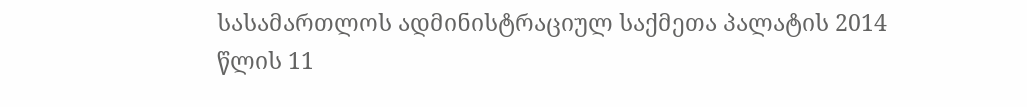სასამართლოს ადმინისტრაციულ საქმეთა პალატის 2014 წლის 11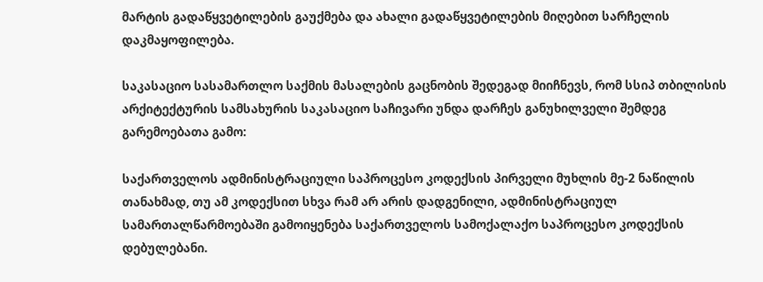მარტის გადაწყვეტილების გაუქმება და ახალი გადაწყვეტილების მიღებით სარჩელის დაკმაყოფილება.

საკასაციო სასამართლო საქმის მასალების გაცნობის შედეგად მიიჩნევს, რომ სსიპ თბილისის არქიტექტურის სამსახურის საკასაციო საჩივარი უნდა დარჩეს განუხილველი შემდეგ გარემოებათა გამო:

საქართველოს ადმინისტრაციული საპროცესო კოდექსის პირველი მუხლის მე-2 ნაწილის თანახმად, თუ ამ კოდექსით სხვა რამ არ არის დადგენილი, ადმინისტრაციულ სამართალწარმოებაში გამოიყენება საქართველოს სამოქალაქო საპროცესო კოდექსის დებულებანი.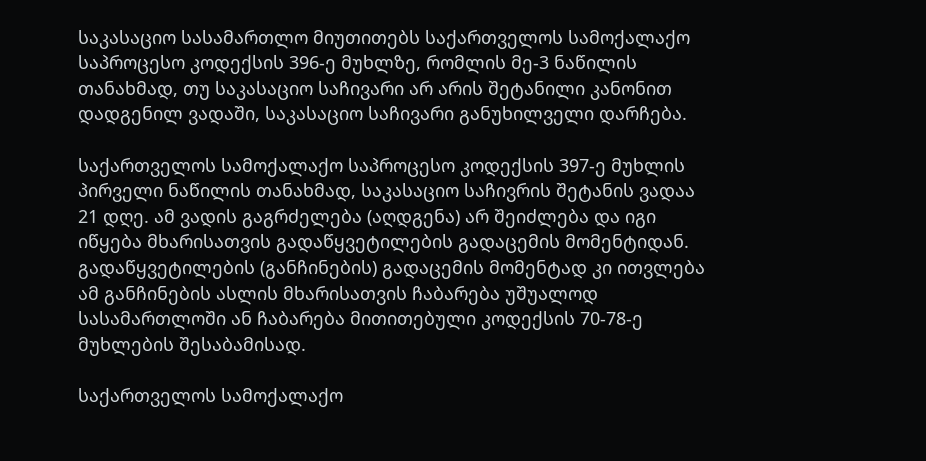საკასაციო სასამართლო მიუთითებს საქართველოს სამოქალაქო საპროცესო კოდექსის 396-ე მუხლზე, რომლის მე-3 ნაწილის თანახმად, თუ საკასაციო საჩივარი არ არის შეტანილი კანონით დადგენილ ვადაში, საკასაციო საჩივარი განუხილველი დარჩება.

საქართველოს სამოქალაქო საპროცესო კოდექსის 397-ე მუხლის პირველი ნაწილის თანახმად, საკასაციო საჩივრის შეტანის ვადაა 21 დღე. ამ ვადის გაგრძელება (აღდგენა) არ შეიძლება და იგი იწყება მხარისათვის გადაწყვეტილების გადაცემის მომენტიდან. გადაწყვეტილების (განჩინების) გადაცემის მომენტად კი ითვლება ამ განჩინების ასლის მხარისათვის ჩაბარება უშუალოდ სასამართლოში ან ჩაბარება მითითებული კოდექსის 70-78-ე მუხლების შესაბამისად.

საქართველოს სამოქალაქო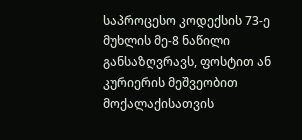საპროცესო კოდექსის 73-ე მუხლის მე-8 ნაწილი განსაზღვრავს, ფოსტით ან კურიერის მეშვეობით მოქალაქისათვის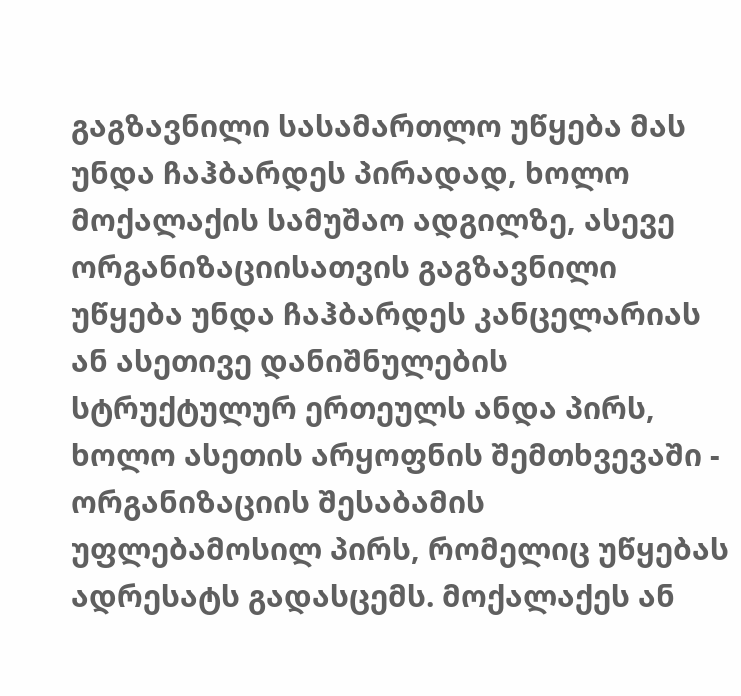გაგზავნილი სასამართლო უწყება მას უნდა ჩაჰბარდეს პირადად, ხოლო მოქალაქის სამუშაო ადგილზე, ასევე ორგანიზაციისათვის გაგზავნილი უწყება უნდა ჩაჰბარდეს კანცელარიას ან ასეთივე დანიშნულების სტრუქტულურ ერთეულს ანდა პირს, ხოლო ასეთის არყოფნის შემთხვევაში - ორგანიზაციის შესაბამის უფლებამოსილ პირს, რომელიც უწყებას ადრესატს გადასცემს. მოქალაქეს ან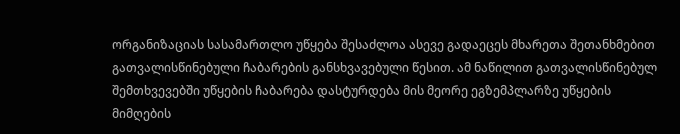ორგანიზაციას სასამართლო უწყება შესაძლოა ასევე გადაეცეს მხარეთა შეთანხმებით გათვალისწინებული ჩაბარების განსხვავებული წესით. ამ ნაწილით გათვალისწინებულ შემთხვევებში უწყების ჩაბარება დასტურდება მის მეორე ეგზემპლარზე უწყების მიმღების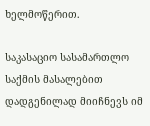ხელმოწერით.

საკასაციო სასამართლო საქმის მასალებით დადგენილად მიიჩნევს იმ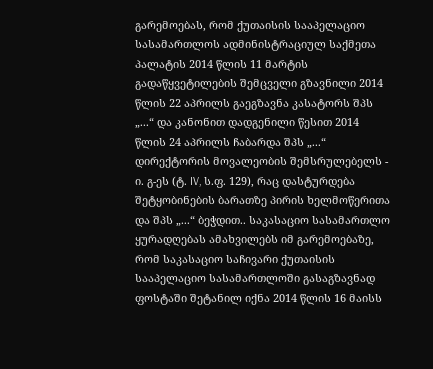გარემოებას, რომ ქუთაისის სააპელაციო სასამართლოს ადმინისტრაციულ საქმეთა პალატის 2014 წლის 11 მარტის გადაწყვეტილების შემცველი გზავნილი 2014 წლის 22 აპრილს გაეგზავნა კასატორს შპს „...“ და კანონით დადგენილი წესით 2014 წლის 24 აპრილს ჩაბარდა შპს „...“ დირექტორის მოვალეობის შემსრულებელს - ი. გ-ეს (ტ. IV, ს.ფ. 129), რაც დასტურდება შეტყობინების ბარათზე პირის ხელმოწერითა და შპს „...“ ბეჭდით.. საკასაციო სასამართლო ყურადღებას ამახვილებს იმ გარემოებაზე, რომ საკასაციო საჩივარი ქუთაისის სააპელაციო სასამართლოში გასაგზავნად ფოსტაში შეტანილ იქნა 2014 წლის 16 მაისს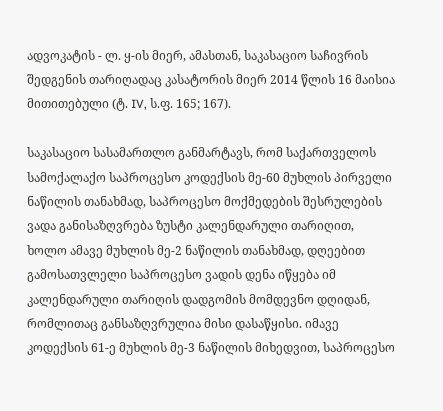ადვოკატის - ლ. ყ-ის მიერ, ამასთან, საკასაციო საჩივრის შედგენის თარიღადაც კასატორის მიერ 2014 წლის 16 მაისია მითითებული (ტ. IV, ს.ფ. 165; 167).

საკასაციო სასამართლო განმარტავს, რომ საქართველოს სამოქალაქო საპროცესო კოდექსის მე-60 მუხლის პირველი ნაწილის თანახმად, საპროცესო მოქმედების შესრულების ვადა განისაზღვრება ზუსტი კალენდარული თარიღით, ხოლო ამავე მუხლის მე-2 ნაწილის თანახმად, დღეებით გამოსათვლელი საპროცესო ვადის დენა იწყება იმ კალენდარული თარიღის დადგომის მომდევნო დღიდან, რომლითაც განსაზღვრულია მისი დასაწყისი. იმავე კოდექსის 61-ე მუხლის მე-3 ნაწილის მიხედვით, საპროცესო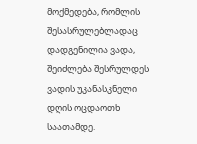მოქმედება, რომლის შესასრულებლადაც დადგენილია ვადა, შეიძლება შესრულდეს ვადის უკანასკნელი დღის ოცდაოთხ საათამდე.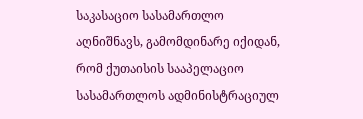საკასაციო სასამართლო აღნიშნავს, გამომდინარე იქიდან, რომ ქუთაისის სააპელაციო სასამართლოს ადმინისტრაციულ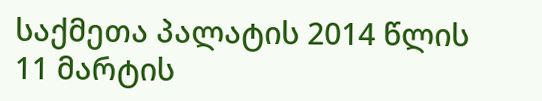საქმეთა პალატის 2014 წლის 11 მარტის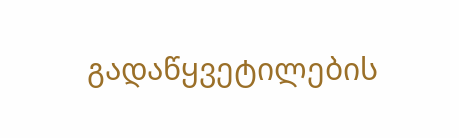გადაწყვეტილების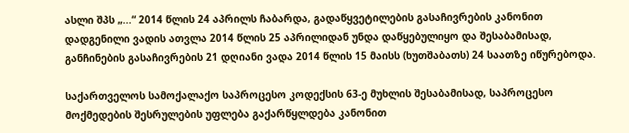ასლი შპს „...“ 2014 წლის 24 აპრილს ჩაბარდა, გადაწყვეტილების გასაჩივრების კანონით დადგენილი ვადის ათვლა 2014 წლის 25 აპრილიდან უნდა დაწყებულიყო და შესაბამისად, განჩინების გასაჩივრების 21 დღიანი ვადა 2014 წლის 15 მაისს (ხუთშაბათს) 24 საათზე იწურებოდა.

საქართველოს სამოქალაქო საპროცესო კოდექსის 63-ე მუხლის შესაბამისად, საპროცესო მოქმედების შესრულების უფლება გაქარწყლდება კანონით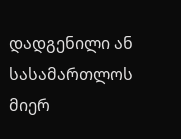დადგენილი ან სასამართლოს მიერ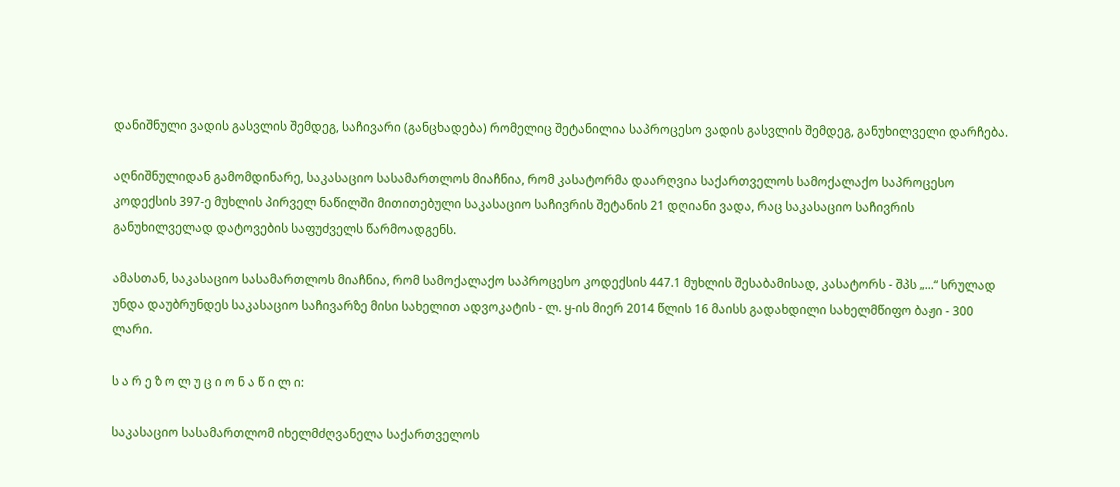დანიშნული ვადის გასვლის შემდეგ, საჩივარი (განცხადება) რომელიც შეტანილია საპროცესო ვადის გასვლის შემდეგ, განუხილველი დარჩება.

აღნიშნულიდან გამომდინარე, საკასაციო სასამართლოს მიაჩნია, რომ კასატორმა დაარღვია საქართველოს სამოქალაქო საპროცესო კოდექსის 397-ე მუხლის პირველ ნაწილში მითითებული საკასაციო საჩივრის შეტანის 21 დღიანი ვადა, რაც საკასაციო საჩივრის განუხილველად დატოვების საფუძველს წარმოადგენს.

ამასთან, საკასაციო სასამართლოს მიაჩნია, რომ სამოქალაქო საპროცესო კოდექსის 447.1 მუხლის შესაბამისად, კასატორს - შპს „...“ სრულად უნდა დაუბრუნდეს საკასაციო საჩივარზე მისი სახელით ადვოკატის - ლ. ყ-ის მიერ 2014 წლის 16 მაისს გადახდილი სახელმწიფო ბაჟი - 300 ლარი.

ს ა რ ე ზ ო ლ უ ც ი ო ნ ა წ ი ლ ი:

საკასაციო სასამართლომ იხელმძღვანელა საქართველოს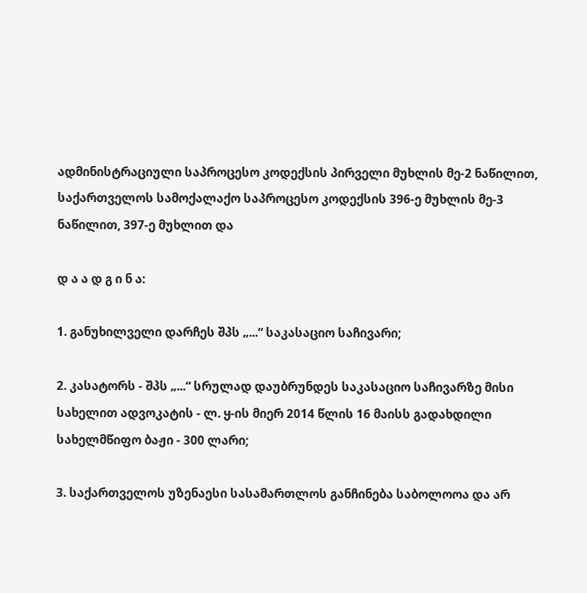ადმინისტრაციული საპროცესო კოდექსის პირველი მუხლის მე-2 ნაწილით, საქართველოს სამოქალაქო საპროცესო კოდექსის 396-ე მუხლის მე-3 ნაწილით, 397-ე მუხლით და

დ ა ა დ გ ი ნ ა:

1. განუხილველი დარჩეს შპს „...“ საკასაციო საჩივარი;

2. კასატორს - შპს „...“ სრულად დაუბრუნდეს საკასაციო საჩივარზე მისი სახელით ადვოკატის - ლ. ყ-ის მიერ 2014 წლის 16 მაისს გადახდილი სახელმწიფო ბაჟი - 300 ლარი;

3. საქართველოს უზენაესი სასამართლოს განჩინება საბოლოოა და არ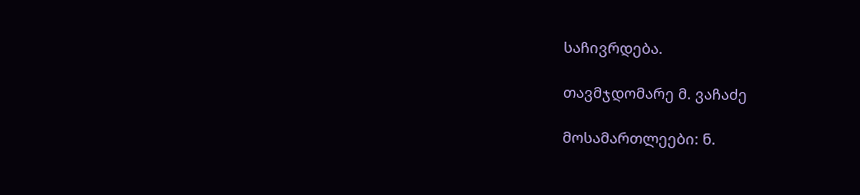საჩივრდება.

თავმჯდომარე მ. ვაჩაძე

მოსამართლეები: ნ.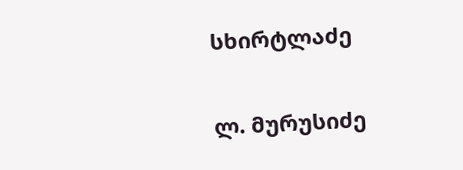სხირტლაძე

ლ. მურუსიძე